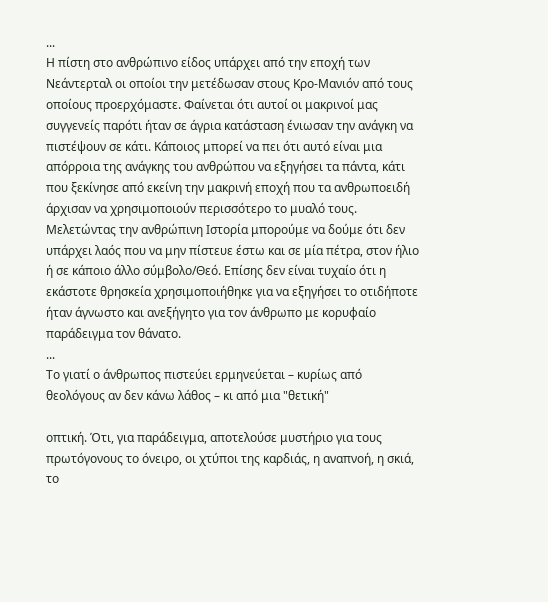...
Η πίστη στο ανθρώπινο είδος υπάρχει από την εποχή των Νεάντερταλ οι οποίοι την μετέδωσαν στους Κρο-Μανιόν από τους οποίους προερχόμαστε. Φαίνεται ότι αυτοί οι μακρινοί μας συγγενείς παρότι ήταν σε άγρια κατάσταση ένιωσαν την ανάγκη να πιστέψουν σε κάτι. Κάποιος μπορεί να πει ότι αυτό είναι μια απόρροια της ανάγκης του ανθρώπου να εξηγήσει τα πάντα, κάτι που ξεκίνησε από εκείνη την μακρινή εποχή που τα ανθρωποειδή άρχισαν να χρησιμοποιούν περισσότερο το μυαλό τους. Μελετώντας την ανθρώπινη Ιστορία μπορούμε να δούμε ότι δεν υπάρχει λαός που να μην πίστευε έστω και σε μία πέτρα, στον ήλιο ή σε κάποιο άλλο σύμβολο/Θεό. Επίσης δεν είναι τυχαίο ότι η εκάστοτε θρησκεία χρησιμοποιήθηκε για να εξηγήσει το οτιδήποτε ήταν άγνωστο και ανεξήγητο για τον άνθρωπο με κορυφαίο παράδειγμα τον θάνατο.
...
Το γιατί ο άνθρωπος πιστεύει ερμηνεύεται – κυρίως από θεολόγους αν δεν κάνω λάθος – κι από μια "θετική"

οπτική. Ότι, για παράδειγμα, αποτελούσε μυστήριο για τους πρωτόγονους το όνειρο, οι χτύποι της καρδιάς, η αναπνοή, η σκιά, το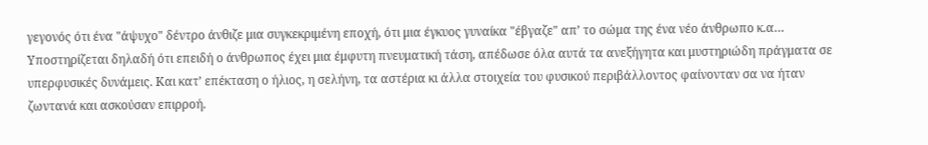γεγονός ότι ένα "άψυχο" δέντρο άνθιζε μια συγκεκριμένη εποχή, ότι μια έγκυος γυναίκα "έβγαζε" απʼ το σώμα της ένα νέο άνθρωπο κ.α… Υποστηρίζεται δηλαδή ότι επειδή ο άνθρωπος έχει μια έμφυτη πνευματική τάση, απέδωσε όλα αυτά τα ανεξήγητα και μυστηριώδη πράγματα σε υπερφυσικές δυνάμεις. Και κατʼ επέκταση ο ήλιος, η σελήνη, τα αστέρια κι άλλα στοιχεία του φυσικού περιβάλλοντος φαίνονταν σα να ήταν ζωντανά και ασκούσαν επιρροή.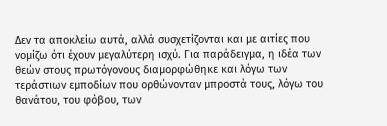Δεν τα αποκλείω αυτά, αλλά συσχετίζονται και με αιτίες που νομίζω ότι έχουν μεγαλύτερη ισχύ. Για παράδειγμα, η ιδέα των θεών στους πρωτόγονους διαμορφώθηκε και λόγω των τεράστιων εμποδίων που ορθώνονταν μπροστά τους, λόγω του θανάτου, του φόβου, των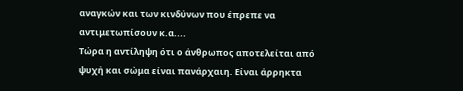αναγκών και των κινδύνων που έπρεπε να αντιμετωπίσουν κ.α....
Τώρα η αντίληψη ότι ο άνθρωπος αποτελείται από ψυχή και σώμα είναι πανάρχαιη. Είναι άρρηκτα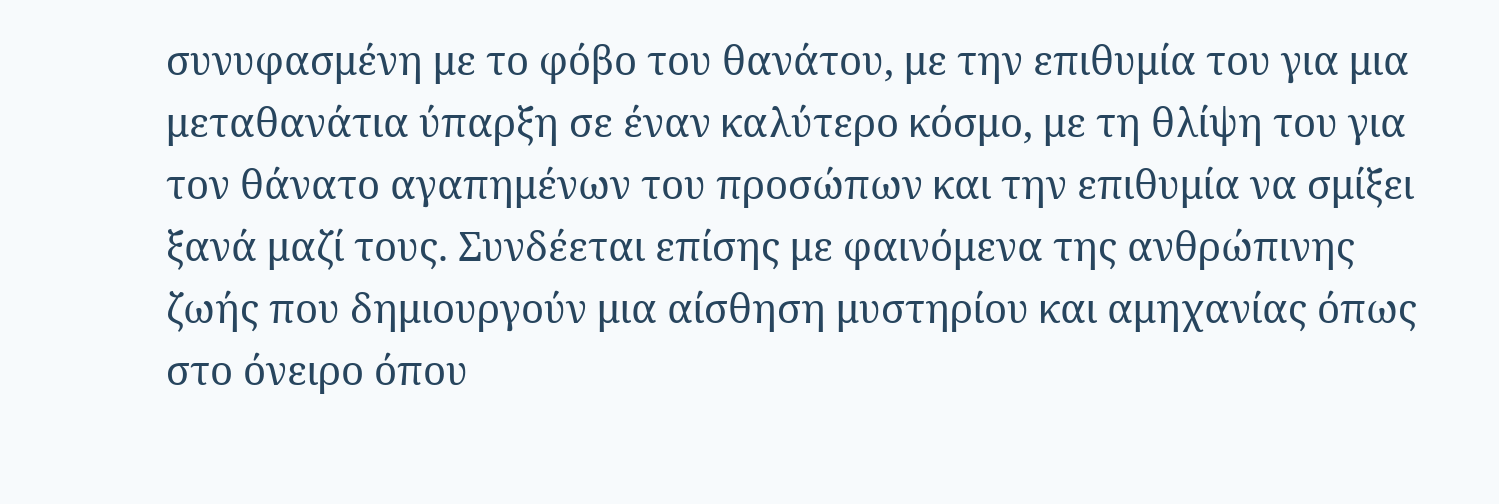συνυφασμένη με το φόβο του θανάτου, με την επιθυμία του για μια μεταθανάτια ύπαρξη σε έναν καλύτερο κόσμο, με τη θλίψη του για τον θάνατο αγαπημένων του προσώπων και την επιθυμία να σμίξει ξανά μαζί τους. Συνδέεται επίσης με φαινόμενα της ανθρώπινης ζωής που δημιουργούν μια αίσθηση μυστηρίου και αμηχανίας όπως στο όνειρο όπου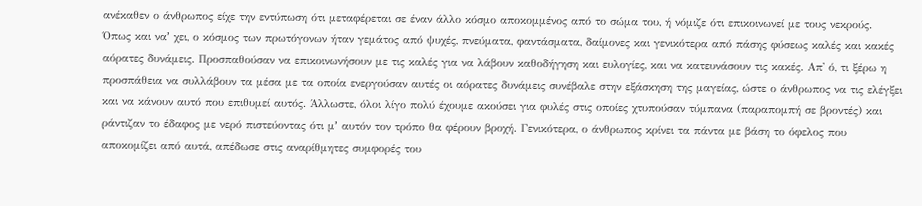ανέκαθεν ο άνθρωπος είχε την εντύπωση ότι μεταφέρεται σε έναν άλλο κόσμο αποκομμένος από το σώμα του, ή νόμιζε ότι επικοινωνεί με τους νεκρούς.
Όπως και ναʼ χει, ο κόσμος των πρωτόγονων ήταν γεμάτος από ψυχές, πνεύματα, φαντάσματα, δαίμονες και γενικότερα από πάσης φύσεως καλές και κακές αόρατες δυνάμεις. Προσπαθούσαν να επικοινωνήσουν με τις καλές για να λάβουν καθοδήγηση και ευλογίες, και να κατευνάσουν τις κακές. Απ' ό, τι ξέρω η προσπάθεια να συλλάβουν τα μέσα με τα οποία ενεργούσαν αυτές οι αόρατες δυνάμεις συνέβαλε στην εξάσκηση της μαγείας, ώστε ο άνθρωπος να τις ελέγξει και να κάνουν αυτό που επιθυμεί αυτός. Άλλωστε, όλοι λίγο πολύ έχουμε ακούσει για φυλές στις οποίες χτυπούσαν τύμπανα (παραπομπή σε βροντές) και ράντιζαν το έδαφος με νερό πιστεύοντας ότι μʼ αυτόν τον τρόπο θα φέρουν βροχή. Γενικότερα, ο άνθρωπος κρίνει τα πάντα με βάση το όφελος που αποκομίζει από αυτά, απέδωσε στις αναρίθμητες συμφορές του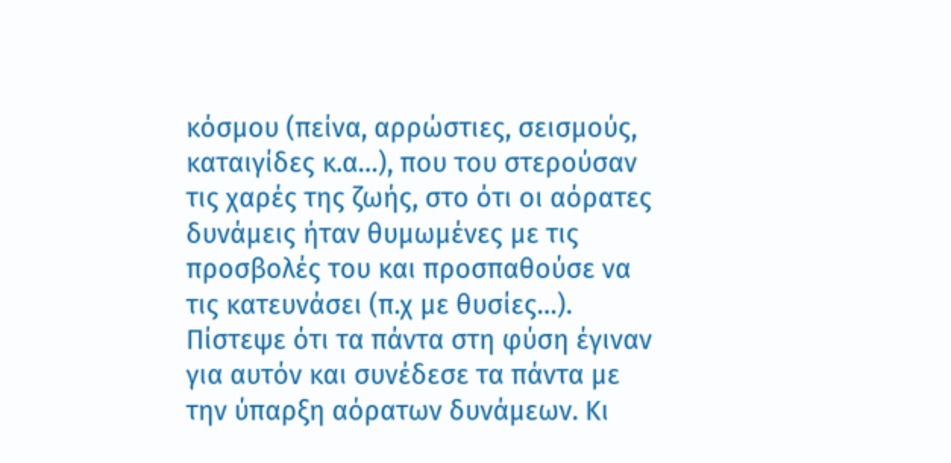κόσμου (πείνα, αρρώστιες, σεισμούς, καταιγίδες κ.α…), που του στερούσαν τις χαρές της ζωής, στο ότι οι αόρατες δυνάμεις ήταν θυμωμένες με τις προσβολές του και προσπαθούσε να τις κατευνάσει (π.χ με θυσίες…). Πίστεψε ότι τα πάντα στη φύση έγιναν για αυτόν και συνέδεσε τα πάντα με την ύπαρξη αόρατων δυνάμεων. Κι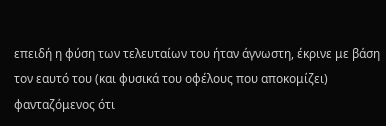επειδή η φύση των τελευταίων του ήταν άγνωστη, έκρινε με βάση τον εαυτό του (και φυσικά του οφέλους που αποκομίζει) φανταζόμενος ότι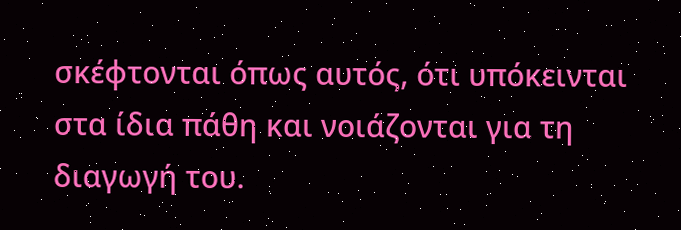σκέφτονται όπως αυτός, ότι υπόκεινται στα ίδια πάθη και νοιάζονται για τη διαγωγή του.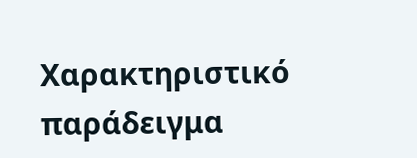Χαρακτηριστικό παράδειγμα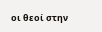οι θεοί στην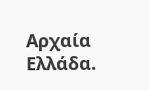Αρχαία Ελλάδα.